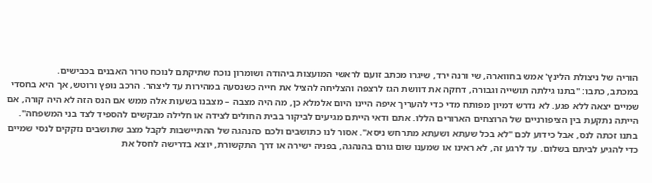הוריה של ניצולת הלינץ' אמש בחווארה, שי ורנה ירד, שיגרו מכתב זועם לראשי המועצות ביהודה ושומרון נוכח שתיקתם לנוכח טרור האבנים בכבישים.
במכתב, כתבו: "בתנו גילתה תושייה וגבורה, דחקה את דוושת הגז לרצפה והצליחה להציל את חייה כשנסעה במהירות עד ליצהר. הרכב נופץ ורוטש, אך היא בחסדי שמיים יצאה ללא פגע. לא נדרש דמיון מפותח מדי כדי להעריך איפה היינו היום אלמלא כן, מה היה מצבה – מצבנו בשעות אלה ממש אם הנס הזה לא היה קורה, אם הייתה נתקעת בין הציפורניים של הרוצחים הארורים הללו. אתם ודאי הייתם מגיעים לביקור בבית החולים לצידה או חלילה מבקשים להספיד לצד בני המשפחה".
בתנו זכתה לנס, אבל כידוע לכם "לא בכל שעתא ושעתא מתרחש ניסא". אסור לנו כתושבים ולכם כהנהגה של ההתיישבות לקבל מצב שתושבים נזקקים לנסי שמיים כדי להגיע לביתם בשלום. עד לרגע זה, לא ראינו או שמענו שום גורם בהנהגה, בפניה ישירה או דרך התקשורת, יוצא בדרישה לחסל את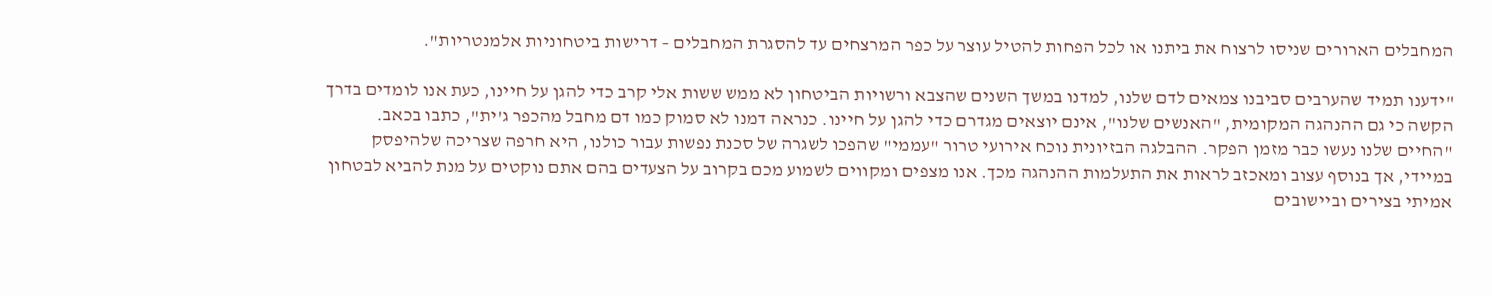המחבלים הארורים שניסו לרצוח את ביתנו או לכל הפחות להטיל עוצר על כפר המרצחים עד להסגרת המחבלים – דרישות ביטחוניות אלמנטריות".

"ידענו תמיד שהערבים סביבנו צמאים לדם שלנו, למדנו במשך השנים שהצבא ורשויות הביטחון לא ממש ששות אלי קרב כדי להגן על חיינו, כעת אנו לומדים בדרך הקשה כי גם ההנהגה המקומית, "האנשים שלנו", אינם יוצאים מגדרם כדי להגן על חיינו. כנראה דמנו לא סמוק כמו דם מחבל מהכפר ג'ית", כתבו בכאב.
"החיים שלנו נעשו כבר מזמן הפקר. ההבלגה הבזיונית נוכח אירועי טרור "עממי" שהפכו לשגרה של סכנת נפשות עבור כולנו, היא חרפה שצריכה שלהיפסק במיידי, אך בנוסף עצוב ומאכזב לראות את התעלמות ההנהגה מכך. אנו מצפים ומקווים לשמוע מכם בקרוב על הצעדים בהם אתם נוקטים על מנת להביא לבטחון אמיתי בצירים וביישובים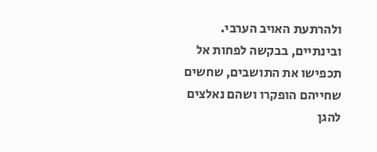ולהרתעת האויב הערבי. ובינתיים, בבקשה לפחות אל תכפישו את התושבים, שחשים שחייהם הופקרו ושהם נאלצים להגן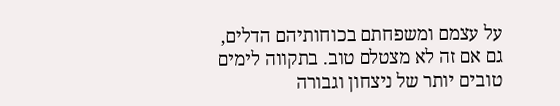על עצמם ומשפחתם בכוחותיהם הדלים, גם אם זה לא מצטלם טוב. בתקווה לימים טובים יותר של ניצחון וגבורה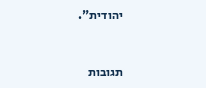יהודית".


תגובות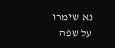נא שימרו על שפה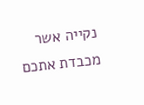נקייה אשר מכבדת אתכם